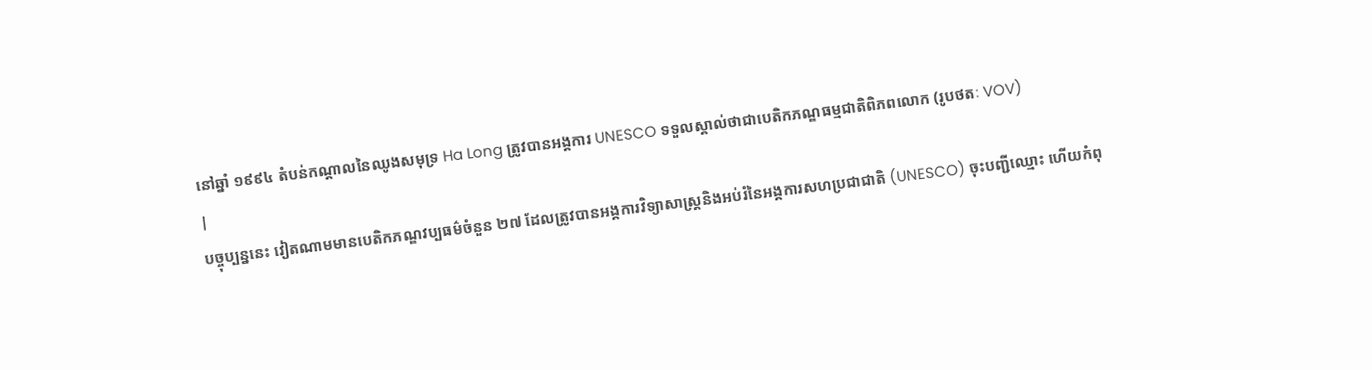នៅឆ្នាំ ១៩៩៤ តំបន់កណ្តាលនៃឈូងសមុទ្រ Ha Long ត្រូវបានអង្គការ UNESCO ទទួលស្គាល់ថាជាបេតិកភណ្ឌធម្មជាតិពិភពលោក (រូបថតៈ VOV)
|
បច្ចុប្បន្ននេះ វៀតណាមមានបេតិកភណ្ឌវប្បធម៌ចំនួន ២៧ ដែលត្រូវបានអង្គការវិទ្យាសាស្ត្រនិងអប់រំនៃអង្គការសហប្រជាជាតិ (UNESCO) ចុះបញ្ជីឈ្មោះ ហើយកំពុ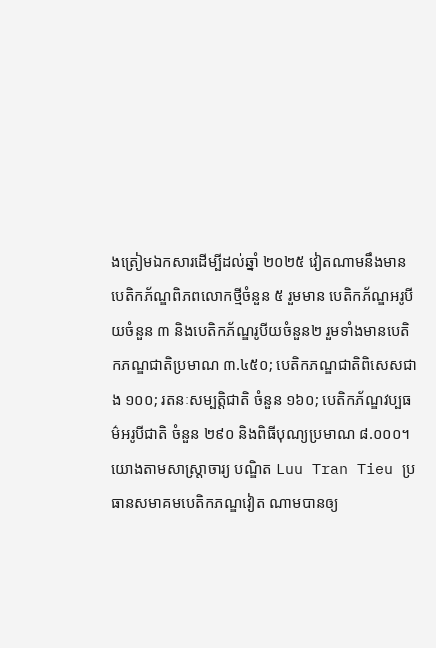ងត្រៀមឯកសារដើម្បីដល់ឆ្នាំ ២០២៥ វៀតណាមនឹងមានបេតិកភ័ណ្ឌពិភពលោកថ្មីចំនួន ៥ រួមមាន បេតិកភ័ណ្ឌអរូបីយចំនួន ៣ និងបេតិកភ័ណ្ឌរូបីយចំនួន២ រួមទាំងមានបេតិកភណ្ឌជាតិប្រមាណ ៣.៤៥០; បេតិកភណ្ឌជាតិពិសេសជាង ១០០; រតនៈសម្បត្តិជាតិ ចំនួន ១៦០; បេតិកភ័ណ្ឌវប្បធម៌អរូបីជាតិ ចំនួន ២៩០ និងពិធីបុណ្យប្រមាណ ៨.០០០។
យោងតាមសាស្ត្រាចារ្យ បណ្ឌិត Luu Tran Tieu ប្រធានសមាគមបេតិកភណ្ឌវៀត ណាមបានឲ្យ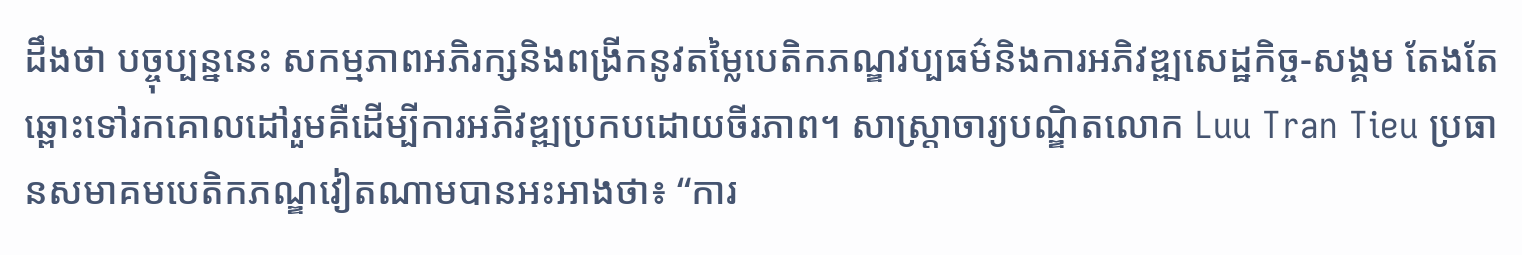ដឹងថា បច្ចុប្បន្ននេះ សកម្មភាពអភិរក្សនិងពង្រីកនូវតម្លៃបេតិកភណ្ឌវប្បធម៌និងការអភិវឌ្ឍសេដ្ឋកិច្ច-សង្គម តែងតែឆ្ពោះទៅរកគោលដៅរួមគឺដើម្បីការអភិវឌ្ឍប្រកបដោយចីរភាព។ សាស្ត្រាចារ្យបណ្ឌិតលោក Luu Tran Tieu ប្រធានសមាគមបេតិកភណ្ឌវៀតណាមបានអះអាងថា៖ “ការ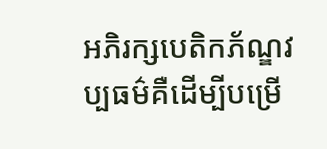អភិរក្សបេតិកភ័ណ្ឌវប្បធម៌គឺដើម្បីបម្រើ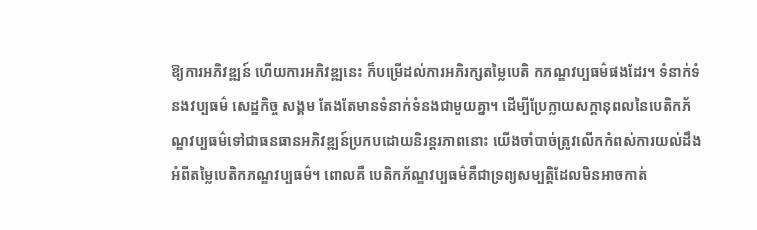ឱ្យការអភិវឌ្ឍន៍ ហើយការអភិវឌ្ឍនេះ ក៏បម្រើដល់ការអភិរក្សតម្លៃបេតិ កភណ្ឌវប្បធម៌ផងដែរ។ ទំនាក់ទំនងវប្បធម៌ សេដ្ឋកិច្ច សង្គម តែងតែមានទំនាក់ទំនងជាមួយគ្នា។ ដើម្បីប្រែក្លាយសក្តានុពលនៃបេតិកភ័ណ្ឌវប្បធម៌ទៅជាធនធានអភិវឌ្ឍន៍ប្រកបដោយនិរន្តរភាពនោះ យើងចាំបាច់ត្រូវលើកកំពស់ការយល់ដឹងអំពីតម្លៃបេតិកភណ្ឌវប្បធម៌។ ពោលគឺ បេតិកភ័ណ្ឌវប្បធម៌គឺជាទ្រព្យសម្បត្តិដែលមិនអាចកាត់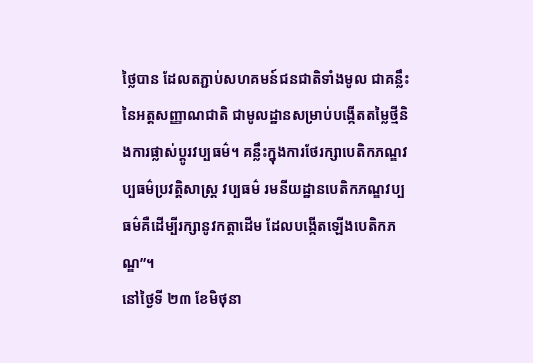ថ្លៃបាន ដែលតភ្ជាប់សហគមន៍ជនជាតិទាំងមូល ជាគន្លឹះនៃអត្តសញ្ញាណជាតិ ជាមូលដ្ឋានសម្រាប់បង្កើតតម្លៃថ្មីនិងការផ្លាស់ប្តូរវប្បធម៌។ គន្លឹះក្នុងការថែរក្សាបេតិកភណ្ឌវប្បធម៌ប្រវត្តិសាស្ត្រ វប្បធម៌ រមនីយដ្ឋានបេតិកភណ្ឌវប្បធម៌គឺដើម្បីរក្សានូវកត្តាដើម ដែលបង្កើតឡើងបេតិកភណ្ឌ”។
នៅថ្ងៃទី ២៣ ខែមិថុនា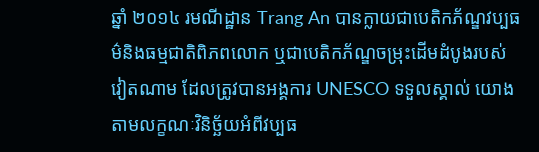ឆ្នាំ ២០១៤ រមណីដ្ឋាន Trang An បានក្លាយជាបេតិកភ័ណ្ឌវប្បធម៌និងធម្មជាតិពិភពលោក ឬជាបេតិកភ័ណ្ឌចម្រុះដើមដំបូងរបស់វៀតណាម ដែលត្រូវបានអង្គការ UNESCO ទទួលស្គាល់ យោងតាមលក្ខណៈវិនិច្ឆ័យអំពីវប្បធ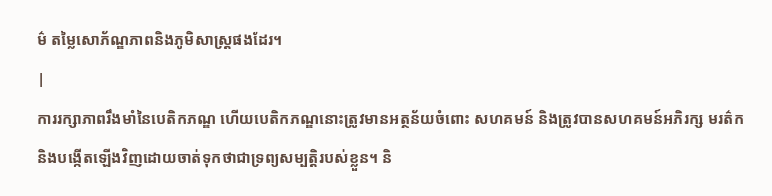ម៌ តម្លៃសោភ័ណ្ឌភាពនិងភូមិសាស្ត្រផងដែរ។
|
ការរក្សាភាពរឹងមាំនៃបេតិកភណ្ឌ ហើយបេតិកភណ្ឌនោះត្រូវមានអត្ថន័យចំពោះ សហគមន៍ និងត្រូវបានសហគមន៍អភិរក្ស មរត៌ក និងបង្កើតឡើងវិញដោយចាត់ទុកថាជាទ្រព្យសម្បត្តិរបស់ខ្លួន។ និ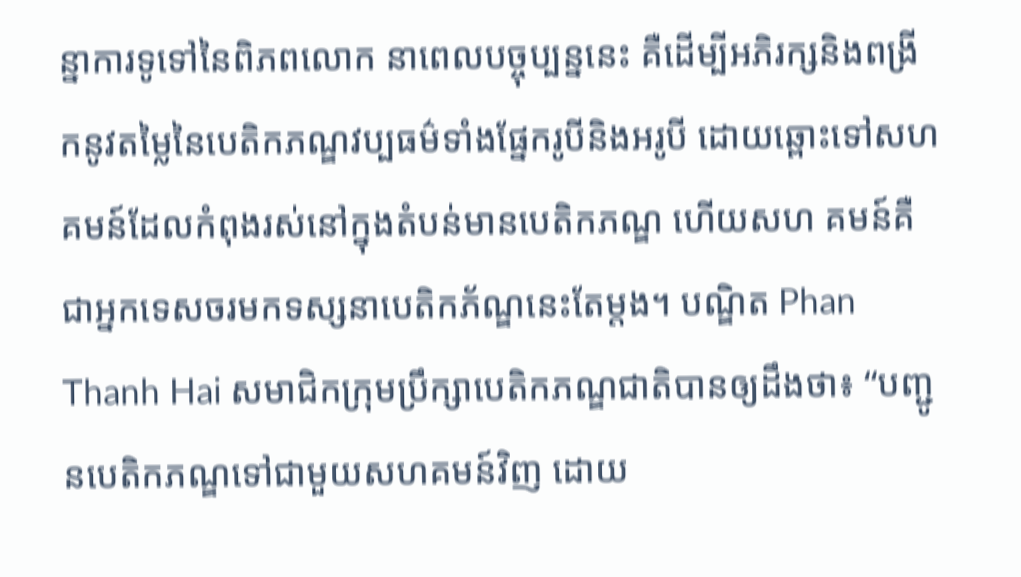ន្នាការទូទៅនៃពិភពលោក នាពេលបច្ចុប្បន្ននេះ គឺដើម្បីអភិរក្សនិងពង្រីកនូវតម្លៃនៃបេតិកភណ្ឌវប្បធម៌ទាំងផ្នែករូបីនិងអរូបី ដោយឆ្ពោះទៅសហគមន៍ដែលកំពុងរស់នៅក្នុងតំបន់មានបេតិកភណ្ឌ ហើយសហ គមន៍គឺជាអ្នកទេសចរមកទស្សនាបេតិកភ័ណ្ឌនេះតែម្តង។ បណ្ឌិត Phan Thanh Hai សមាជិកក្រុមប្រឹក្សាបេតិកភណ្ឌជាតិបានឲ្យដឹងថា៖ “បញ្ជូនបេតិកភណ្ឌទៅជាមួយសហគមន៍វិញ ដោយ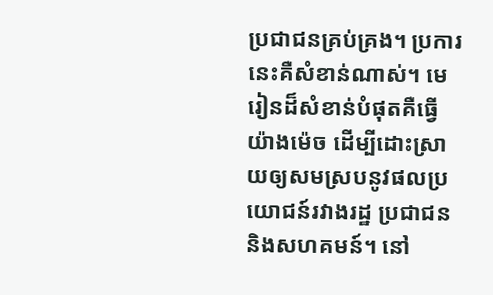ប្រជាជនគ្រប់គ្រង។ ប្រការនេះគឺសំខាន់ណាស់។ មេរៀនដ៏សំខាន់បំផុតគឺធ្វើយ៉ាងម៉េច ដើម្បីដោះស្រាយឲ្យសមស្របនូវផលប្រយោជន៍រវាងរដ្ឋ ប្រជាជននិងសហគមន៍។ នៅ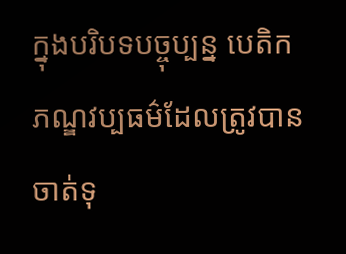ក្នុងបរិបទបច្ចុប្បន្ន បេតិកភណ្ឌវប្បធម៌ដែលត្រូវបានចាត់ទុ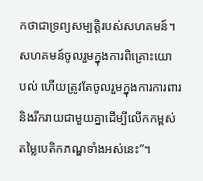កថាជាទ្រព្យសម្បត្តិរបស់សហគមន៍។ សហគមន៍ចូលរួមក្នុងការពិគ្រោះយោ បល់ ហើយត្រូវតែចូលរួមក្នុងការការពារនិងរីករាយជាមួយគ្នាដើម្បីលើកកម្ពស់តម្លៃបេតិកភណ្ឌទាំងអស់នេះ”។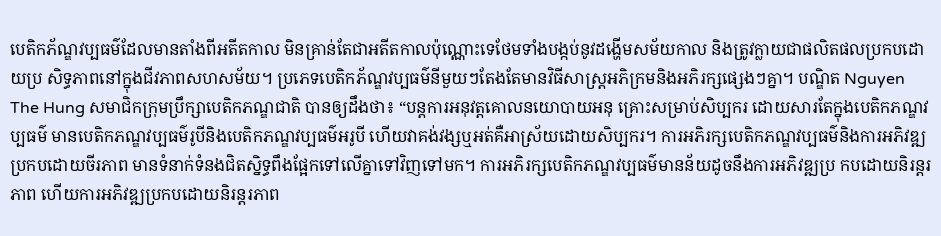បេតិកភ័ណ្ឌវប្បធម៌ដែលមានតាំងពីអតីតកាល មិនគ្រាន់តែជាអតីតកាលប៉ុណ្ណោះទេថែមទាំងបង្កប់នូវដង្ហើមសម័យកាល និងត្រូវក្លាយជាផលិតផលប្រកបដោយប្រ សិទ្ធភាពនៅក្នុងជីវភាពសហសម័យ។ ប្រភេទបេតិកភ័ណ្ឌវប្បធម៌នីមួយៗតែងតែមានវិធីសាស្ត្រអភិក្រមនិងអភិរក្សផ្សេងៗគ្នា។ បណ្ឌិត Nguyen The Hung សមាជិកក្រុមប្រឹក្សាបេតិកភណ្ឌជាតិ បានឲ្យដឹងថា៖ “បន្តការអនុវត្តគោលនយោបាយអនុ គ្រោះសម្រាប់សិប្បករ ដោយសារតែក្នុងបេតិកភណ្ឌវប្បធម៌ មានបេតិកភណ្ឌវប្បធម៌រូបីនិងបេតិកភណ្ឌវប្បធម៌អរូបី ហើយវាគង់វង្សឬអត់គឺអាស្រ័យដោយសិប្បករ។ ការអភិរក្សបេតិកភណ្ឌវប្បធម៌និងការអភិវឌ្ឍប្រកបដោយចីរភាព មានទំនាក់ទំនងជិតស្និទ្ធពឹងផ្អែកទៅលើគ្នាទៅវិញទៅមក។ ការអភិរក្សបេតិកភណ្ឌវប្បធម៌មានន័យដូចនឹងការអភិវឌ្ឍប្រ កបដោយនិរន្តរភាព ហើយការអភិវឌ្ឍប្រកបដោយនិរន្តរភាព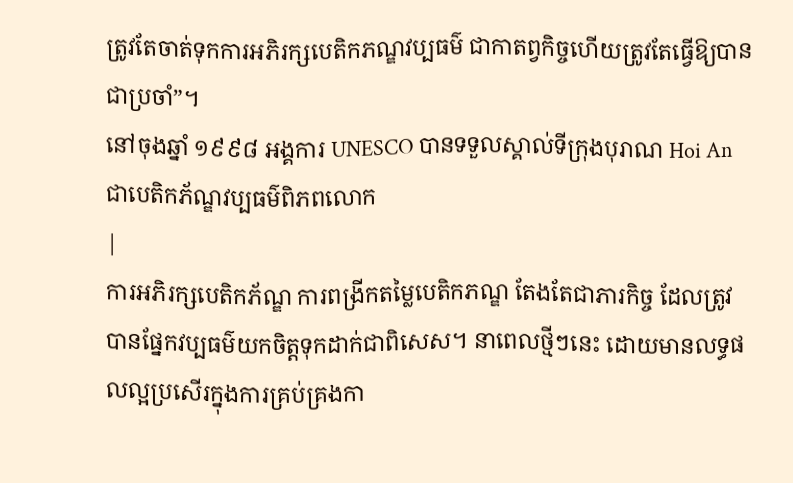ត្រូវតែចាត់ទុកការអភិរក្សបេតិកភណ្ឌវប្បធម៌ ជាកាតព្វកិច្ចហើយត្រូវតែធ្វើឱ្យបាន ជាប្រចាំ”។
នៅចុងឆ្នាំ ១៩៩៨ អង្គការ UNESCO បានទទួលស្គាល់ទីក្រុងបុរាណ Hoi An ជាបេតិកភ័ណ្ឌវប្បធម៌ពិភពលោក
|
ការអភិរក្សបេតិកភ័ណ្ឌ ការពង្រីកតម្លៃបេតិកភណ្ឌ តែងតែជាភារកិច្ច ដែលត្រូវបានផ្នែកវប្បធម៌យកចិត្តទុកដាក់ជាពិសេស។ នាពេលថ្មីៗនេះ ដោយមានលទ្ធផលល្អប្រសើរក្នុងការគ្រប់គ្រងកា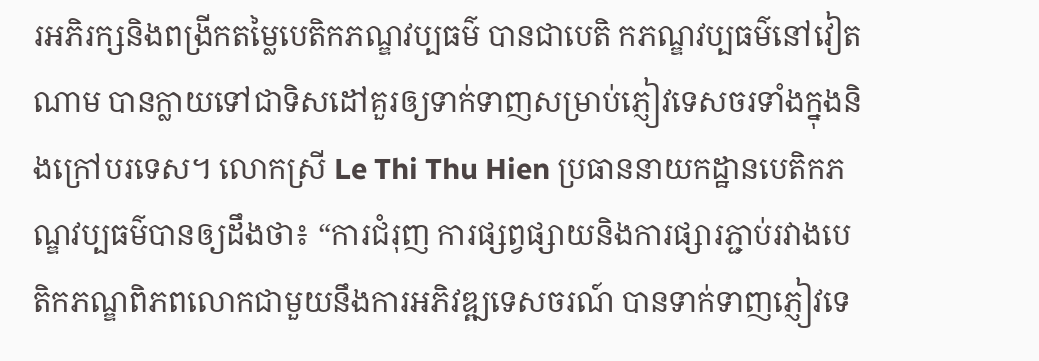រអភិរក្សនិងពង្រីកតម្លៃបេតិកភណ្ឌវប្បធម៌ បានជាបេតិ កភណ្ឌវប្បធម៌នៅវៀតណាម បានក្លាយទៅជាទិសដៅគួរឲ្យទាក់ទាញសម្រាប់ភ្ញៀវទេសចរទាំងក្នុងនិងក្រៅបរទេស។ លោកស្រី Le Thi Thu Hien ប្រធាននាយកដ្ឋានបេតិកភណ្ឌវប្បធម៌បានឲ្យដឹងថា៖ “ការជំរុញ ការផ្សព្វផ្សាយនិងការផ្សារភ្ជាប់រវាងបេតិកភណ្ឌពិភពលោកជាមួយនឹងការអភិវឌ្ឍទេសចរណ៍ បានទាក់ទាញភ្ញៀវទេ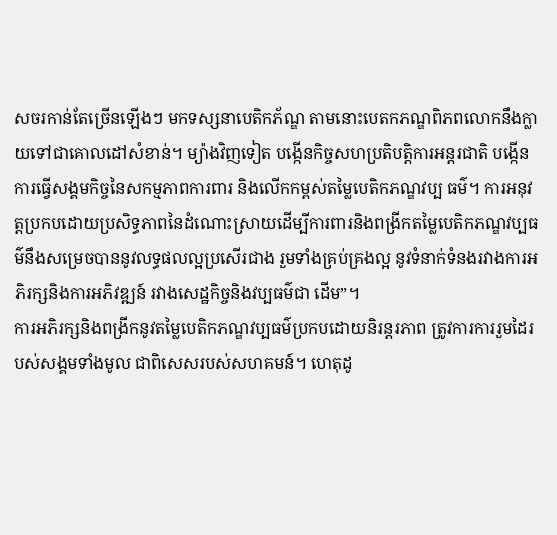សចរកាន់តែច្រើនឡើងៗ មកទស្សនាបេតិកភ័ណ្ឌ តាមនោះបេតកភណ្ឌពិភពលោកនឹងក្លាយទៅជាគោលដៅសំខាន់។ ម្យ៉ាងវិញទៀត បង្កើនកិច្ចសហប្រតិបត្តិការអន្តរជាតិ បង្កើនការធ្វើសង្គមកិច្ចនៃសកម្មភាពការពារ និងលើកកម្ពស់តម្លៃបេតិកភណ្ឌវប្ប ធម៌។ ការអនុវត្តប្រកបដោយប្រសិទ្ធភាពនៃដំណោះស្រាយដើម្បីការពារនិងពង្រីកតម្លៃបេតិកភណ្ឌវប្បធម៌នឹងសម្រេចបាននូវលទ្ធផលល្អប្រសើរជាង រួមទាំងគ្រប់គ្រងល្អ នូវទំនាក់ទំនងរវាងការអភិរក្សនិងការអភិវឌ្ឍន៍ រវាងសេដ្ឋកិច្ចនិងវប្បធម៌ជា ដើម”។
ការអភិរក្សនិងពង្រីកនូវតម្លៃបេតិកភណ្ឌវប្បធម៌ប្រកបដោយនិរន្តរភាព ត្រូវការការរួមដៃរបស់សង្គមទាំងមូល ជាពិសេសរបស់សហគមន៍។ ហេតុដូ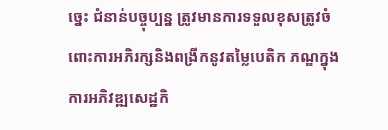ច្នេះ ជំនាន់បច្ចុប្បន្ន ត្រូវមានការទទួលខុសត្រូវចំពោះការអភិរក្សនិងពង្រីកនូវតម្លៃបេតិក ភណ្ឌក្នុងការអភិវឌ្ឍសេដ្ឋកិ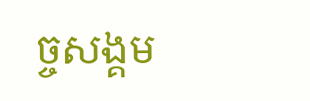ច្ចសង្គម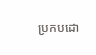ប្រកបដោ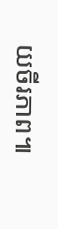យចីរភាព៕